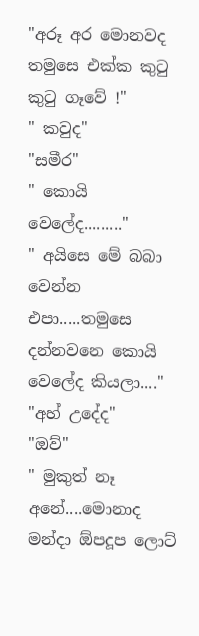"අරූ අර මොනවද තමුසෙ එක්ක කුටු කුටු ගෑවේ !"
" කවුද"
"සමීර"
" කොයි වෙලේද........."
" අයිසෙ මේ බබා වෙන්න එපා.....තමුසෙ දන්නවනෙ කොයි වෙලේද කියලා...."
"අහ් උදේද"
"ඔව්"
" මුකුත් නෑ අනේ....මොනාද මන්දා ඕපදූප ලොට්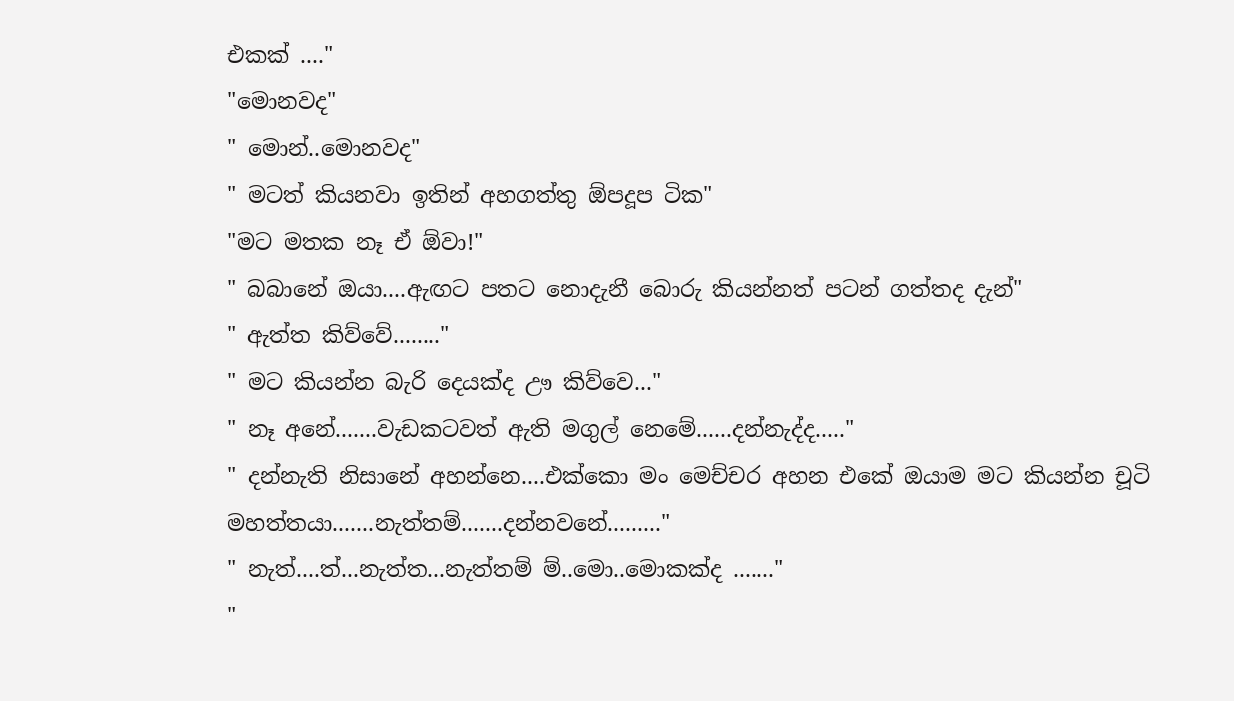එකක් ...."
"මොනවද"
" මොන්..මොනවද"
" මටත් කියනවා ඉතින් අහගත්තු ඕපදූප ටික"
"මට මතක නෑ ඒ ඕවා!"
" බබානේ ඔයා....ඇඟට පතට නොදැනී බොරු කියන්නත් පටන් ගත්තද දැන්"
" ඇත්ත කිව්වේ........"
" මට කියන්න බැරි දෙයක්ද ඌ කිව්වෙ..."
" නෑ අනේ.......වැඩකටවත් ඇති මගුල් නෙමේ......දන්නැද්ද....."
" දන්නැති නිසානේ අහන්නෙ....එක්කො මං මෙච්චර අහන එකේ ඔයාම මට කියන්න චූටි මහත්තයා.......නැත්තම්.......දන්නවනේ........."
" නැත්....ත්...නැත්ත...නැත්තම් ම්..මො..මොකක්ද ......."
"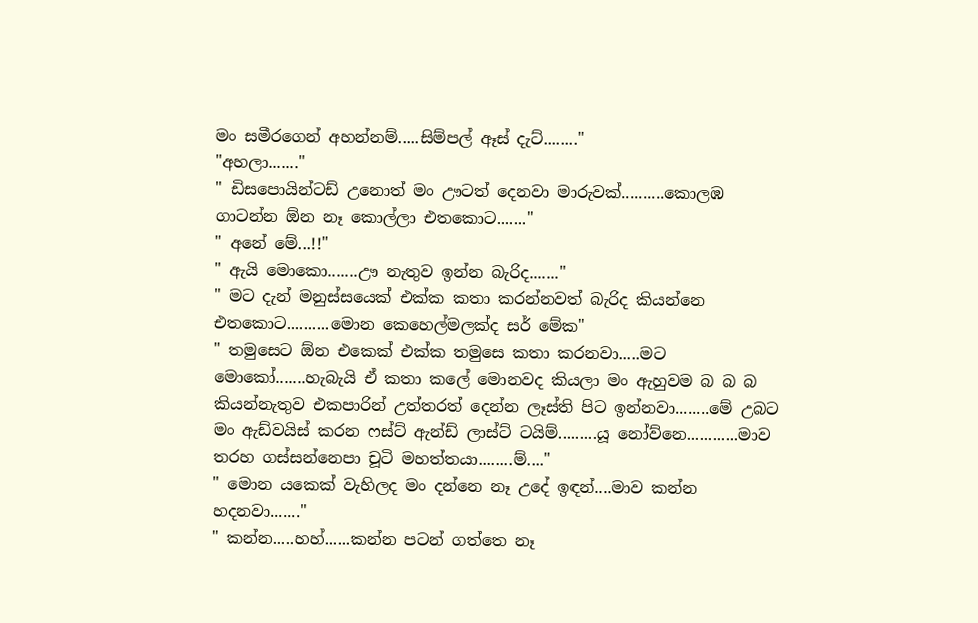මං සමීරගෙන් අහන්නම්.....සිම්පල් ඈස් දැට්........"
"අහලා......."
" ඩිසපොයින්ටඩ් උනොත් මං ඌටත් දෙනවා මාරුවක්..........කොලඹ ගාටන්න ඕන නෑ කොල්ලා එතකොට......."
" අනේ මේ...!!"
" ඇයි මොකො.......ඌ නැතුව ඉන්න බැරිද......."
" මට දැන් මනුස්සයෙක් එක්ක කතා කරන්නවත් බැරිද කියන්නෙ එතකොට..........මොන කෙහෙල්මලක්ද සර් මේක"
" තමුසෙට ඕන එකෙක් එක්ක තමුසෙ කතා කරනවා.....මට මොකෝ.......හැබැයි ඒ කතා කලේ මොනවද කියලා මං ඇහුවම බ බ බ කියන්නැතුව එකපාරින් උත්තරත් දෙන්න ලෑස්ති පිට ඉන්නවා........මේ උබට මං ඇඩ්වයිස් කරන ෆස්ට් ඇන්ඩ් ලාස්ට් ටයිම්.........යූ නෝව්නෙ............මාව තරහ ගස්සන්නෙපා චූටි මහත්තයා........ම්...."
" මොන යකෙක් වැහිලද මං දන්නෙ නෑ උදේ ඉඳන්....මාව කන්න හදනවා......."
" කන්න.....හහ්......කන්න පටන් ගත්තෙ නෑ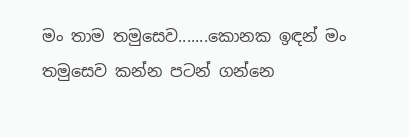මං තාම තමුසෙව.......කොනක ඉඳන් මං තමුසෙව කන්න පටන් ගන්නෙ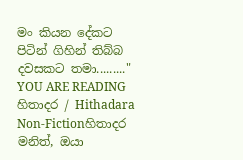මං කියන දේකට පිටින් ගිහින් තිබ්බ දවසකට තමා........."
YOU ARE READING
හිතාදර / Hithadara
Non-Fictionහිතාදර මනිත්, ඔයා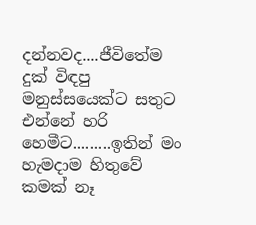දන්නවද....ජීවිතේම දුක් විඳපු මනුස්සයෙක්ට සතුට එන්නේ හරි හෙමීට.........ඉතින් මං හැමදාම හිතුවේ කමක් නෑ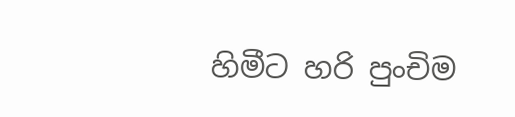හිමීට හරි පුංචිම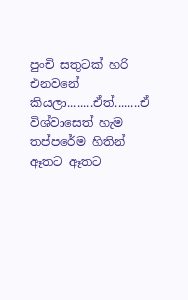පුංචි සතුටක් හරි එනවනේ කියලා........ඒත්........ඒ විශ්වාසෙත් හැම තප්පරේම හිතින් ඈතට ඈතට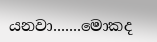යනවා.......මොකද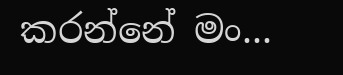කරන්නේ මං...